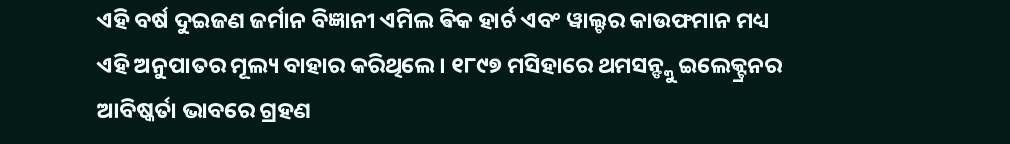ଏହି ବର୍ଷ ଦୁଇଜଣ ଜର୍ମାନ ବିଜ୍ଞାନୀ ଏମିଲ ଵିକ ହାର୍ଚ ଏବଂ ୱାଲ୍ଟର କାଉଫମାନ ମଧ୍ୟ ଏହି ଅନୁପାତର ମୂଲ୍ୟ ବାହାର କରିଥିଲେ । ୧୮୯୭ ମସିହାରେ ଥମସନ୍ଙ୍କୁ ଇଲେକ୍ଟ୍ରନର ଆବିଷ୍କର୍ତା ଭାବରେ ଗ୍ରହଣ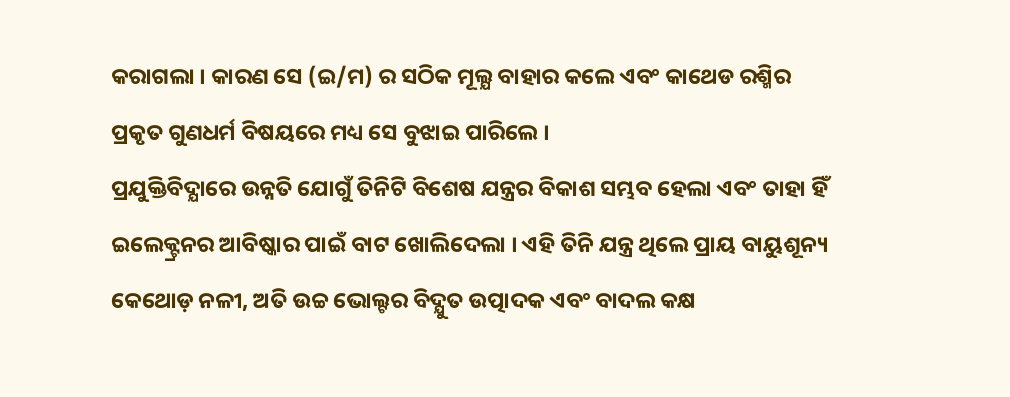କରାଗଲା । କାରଣ ସେ (ଇ/ମ) ର ସଠିକ ମୂଲ୍ଯ ବାହାର କଲେ ଏବଂ କାଥେଡ ରଶ୍ମିର ପ୍ରକୃତ ଗୁଣଧର୍ମ ବିଷୟରେ ମଧ୍ୟ ସେ ବୁଝାଇ ପାରିଲେ ।
ପ୍ରଯୁକ୍ତିବିଦ୍ଯାରେ ଉନ୍ନତି ଯୋଗୁଁ ତିନିଟି ବିଶେଷ ଯନ୍ତ୍ରର ବିକାଶ ସମ୍ଭବ ହେଲା ଏବଂ ତାହା ହିଁ ଇଲେକ୍ଟ୍ରନର ଆବିଷ୍କାର ପାଇଁ ବାଟ ଖୋଲିଦେଲା । ଏହି ତିନି ଯନ୍ତ୍ର ଥିଲେ ପ୍ରାୟ ବାୟୁଶୂନ୍ୟ କେଥୋଡ଼ ନଳୀ, ଅତି ଉଚ୍ଚ ଭୋଲ୍ଟର ବିଦ୍ଯୁତ ଉତ୍ପାଦକ ଏବଂ ବାଦଲ କକ୍ଷ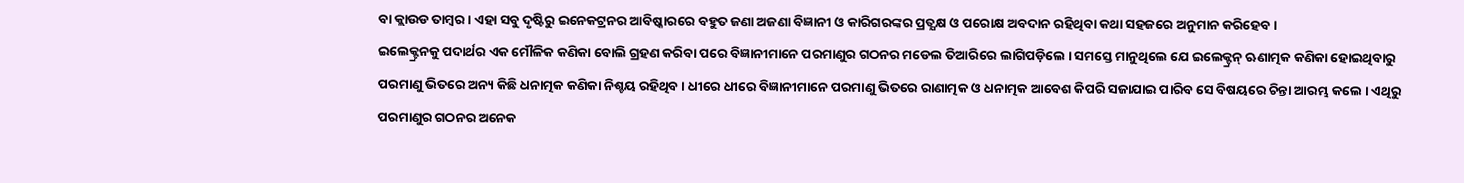ବା କ୍ଲାଉଡ ତାମ୍ବର । ଏହା ସବୁ ଦୃଷ୍ଟିରୁ ଇନେକଟ୍ରନର ଆବିଷ୍କାରରେ ବହୁତ ଜଣା ଅଜଣା ବିଜ୍ଞାନୀ ଓ କାରିଗରଙ୍କର ପ୍ରତ୍ଯକ୍ଷ ଓ ପରୋକ୍ଷ ଅବଦାନ ରହିଥିବା କଥା ସହଜରେ ଅନୁମାନ କରିହେବ ।
ଇଲେକ୍ଟ୍ରନକୁ ପଦାର୍ଥର ଏକ ମୌଳିକ କଣିକା ବୋଲି ଗ୍ରହଣ କରିବା ପରେ ବିଜ୍ଞାନୀମାନେ ପରମାଣୁର ଗଠନର ମଡେଲ ତିଆରିରେ ଲାଗିପଡ଼ିଲେ । ସମସ୍ତେ ମାନୁଥିଲେ ଯେ ଇଲେକ୍ଟ୍ରନ୍ ଋଣାତ୍ମକ କଣିକା ହୋଇଥିବାରୁ ପରମାଣୁ ଭିତରେ ଅନ୍ୟ କିଛି ଧନାତ୍ମକ କଣିକା ନିଶ୍ଚୟ ରହିଥିବ । ଧୀରେ ଧୀରେ ବିଜ୍ଞାନୀମାନେ ପରମାଣୁ ଭିତରେ ରାଣାତ୍ମକ ଓ ଧନାତ୍ମକ ଆବେଶ କିପରି ସଜାଯାଇ ପାରିବ ସେ ବିଷୟରେ ଚିନ୍ତା ଆରମ୍ଭ କଲେ । ଏଥିରୁ ପରମାଣୁର ଗଠନର ଅନେକ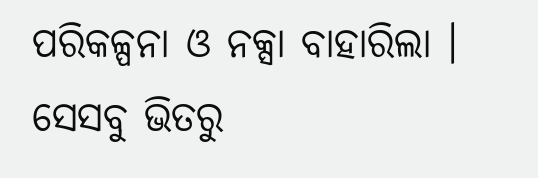ପରିକଳ୍ପନା ଓ ନକ୍ସା ବାହାରିଲା । ସେସବୁ ଭିତରୁ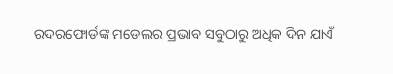ରଦରଫୋର୍ଡଙ୍କ ମଡେଲର ପ୍ରଭାବ ସବୁଠାରୁ ଅଧିକ ଦିନ ଯାଏଁ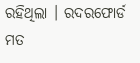ରହିଥିଲା । ରଦରଫୋର୍ଡ ମତ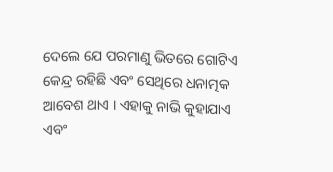ଦେଲେ ଯେ ପରମାଣୁ ଭିତରେ ଗୋଟିଏ କେନ୍ଦ୍ର ରହିଛି ଏବଂ ସେଥିରେ ଧନାତ୍ମକ ଆବେଶ ଥାଏ । ଏହାକୁ ନାଭି କୁହାଯାଏ ଏବଂ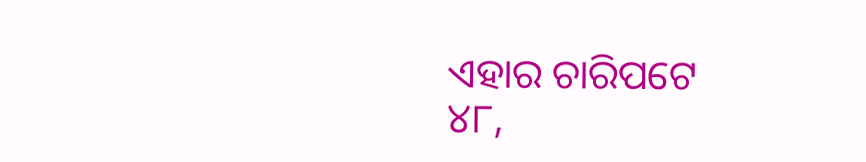ଏହାର ଚାରିପଟେ
୪୮,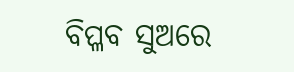ବିପ୍ଳବ ସୁଅରେ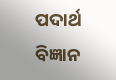ପଦାର୍ଥ ବିଜ୍ଞାନ